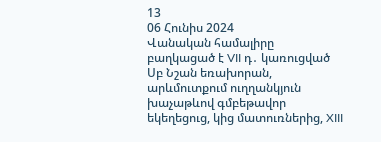13
06 Հունիս 2024
Վանական համալիրը բաղկացած է VII դ․ կառուցված Սբ Նշան եռախորան, արևմուտքում ուղղանկյուն խաչաթևով գմբեթավոր եկեղեցուց, կից մատուռներից, XIII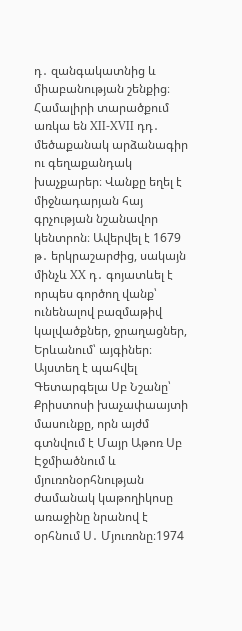դ․ զանգակատնից և միաբանության շենքից։ Համալիրի տարածքում առկա են XII-XVII դդ․ մեծաքանակ արձանագիր ու գեղաքանդակ խաչքարեր։ Վանքը եղել է միջնադարյան հայ գրչության նշանավոր կենտրոն։ Ավերվել է 1679 թ․ երկրաշարժից, սակայն մինչև XX դ․ գոյատևել է որպես գործող վանք՝ ունենալով բազմաթիվ կալվածքներ, ջրաղացներ, Երևանում՝ այգիներ։ Այստեղ է պահվել Գետարգելա Սբ Նշանը՝ Քրիստոսի խաչափաայտի մասունքը, որն այժմ գտնվում է Մայր Աթոռ Սբ Էջմիածնում և մյուռոնօրհնության ժամանակ կաթողիկոսը առաջինը նրանով է օրհնում Ս․ Մյուռոնը։1974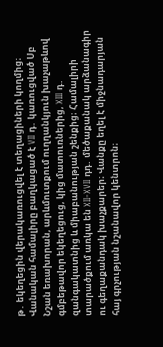թ․ եկեղեցին վերակառուցվել է տեղացիների կողմից։
Վանական համալիրը բաղկացած է VII դ․ կառուցված Սբ Նշան եռախորան, արևմուտքում ուղղանկյուն խաչաթևով գմբեթավոր եկեղեցուց, կից մատուռներից, XIII դ․ զանգակատնից և միաբանության շենքից։ Համալիրի տարածքում առկա են XII-XVII դդ․ մեծաքանակ արձանագիր ու գեղաքանդակ խաչքարեր։ Վանքը եղել է միջնադարյան հայ գրչության նշանավոր կենտրոն։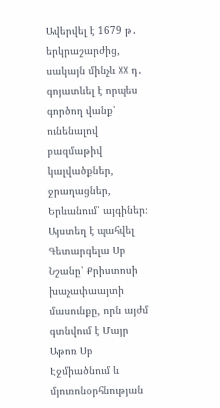Ավերվել է 1679 թ․ երկրաշարժից, սակայն մինչև XX դ․ գոյատևել է որպես գործող վանք՝ ունենալով բազմաթիվ կալվածքներ, ջրաղացներ, Երևանում՝ այգիներ։ Այստեղ է պահվել Գետարգելա Սբ Նշանը՝ Քրիստոսի խաչափաայտի մասունքը, որն այժմ գտնվում է Մայր Աթոռ Սբ Էջմիածնում և մյուռոնօրհնության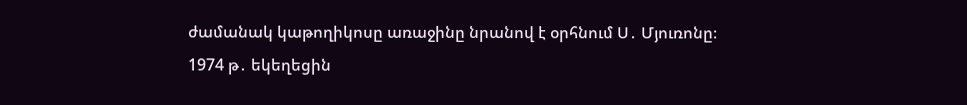ժամանակ կաթողիկոսը առաջինը նրանով է օրհնում Ս․ Մյուռոնը։
1974 թ․ եկեղեցին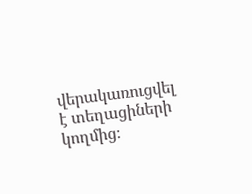վերակառուցվել է տեղացիների կողմից։